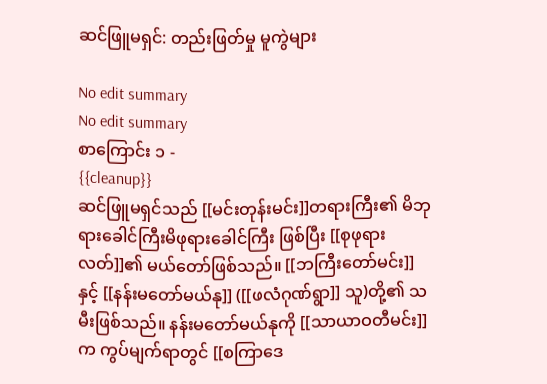ဆင်ဖြူမရှင်: တည်းဖြတ်မှု မူကွဲများ

No edit summary
No edit summary
စာကြောင်း ၁ -
{{cleanup}}
ဆင်ဖြူမရှင်သည် [[မင်းတုန်းမင်း]]တရားကြီး၏ မိဘုရားခေါင်ကြီးမိဖုရားခေါင်ကြီး ဖြစ်ပြီး [[စုဖုရားလတ်]]၏ မယ်တော်ဖြစ်သည်။ [[ဘကြီးတော်မင်း]]နှင့် [[နန်းမတော်မယ်နု]] ([[ဖလံဂုဏ်ရွာ]] သူ)တို့၏ သမီးဖြစ်သည်။ နန်းမတော်မယ်နုကို [[သာယာဝတီမင်း]]က ကွပ်မျက်ရာတွင် [[စကြာဒေ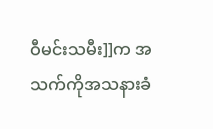ဝီမင်းသမီး]]က အသက်ကိုအသနားခံ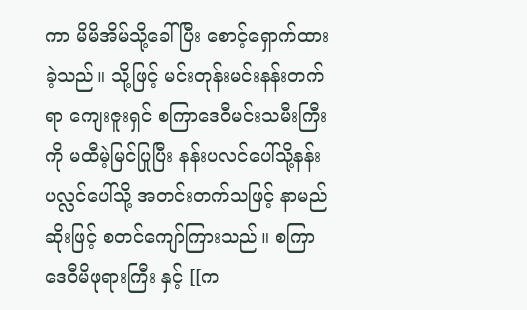ကာ မိမိအိမ်သို့ခေါ်ပြီး စောင့်ရှောက်ထားခဲ့သည်။ သို့ဖြင့် မင်းတုန်းမင်းနန်းတက်ရာ ကျေးဇူးရှင် စကြာဒေဝီမင်းသမီးကြီးကို မထီမဲ့မြင်ပြုပြီး နန်းပလင်ပေါ်သို့နန်းပလ္လင်ပေါ်သို့ အတင်းတက်သဖြင့် နာမည်ဆိုးဖြင့် စတင်ကျော်ကြားသည်။ စကြာဒေဝီမိဖုရားကြီး နှင့် [[က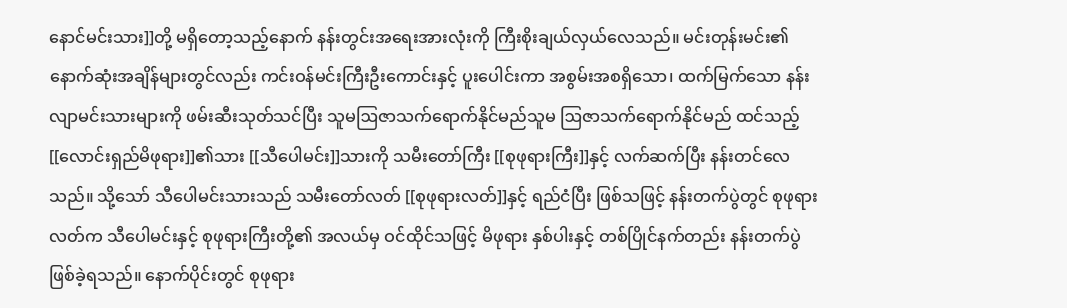နောင်မင်းသား]]တို့ မရှိတော့သည့်နောက် နန်းတွင်းအရေးအားလုံးကို ကြီးစိုးချယ်လှယ်လေသည်။ မင်းတုန်းမင်း၏ နောက်ဆုံးအချိန်များတွင်လည်း ကင်းဝန်မင်းကြီးဦးကောင်းနှင့် ပူးပေါင်းကာ အစွမ်းအစရှိသော၊ ထက်မြက်သော နန်းလျာမင်းသားများကို ဖမ်းဆီးသုတ်သင်ပြီး သူမဩဇာသက်ရောက်နိုင်မည်သူမ ဩဇာသက်ရောက်နိုင်မည် ထင်သည့် [[လောင်းရှည်မိဖုရား]]၏သား [[သီပေါမင်း]]သားကို သမီးတော်ကြီး [[စုဖုရားကြီး]]နှင့် လက်ဆက်ပြီး နန်းတင်လေသည်။ သို့သော် သီပေါမင်းသားသည် သမီးတော်လတ် [[စုဖုရားလတ်]]နှင့် ရည်ငံပြီး ဖြစ်သဖြင့် နန်းတက်ပွဲတွင် စုဖုရားလတ်က သီပေါမင်းနှင့် စုဖုရားကြီးတို့၏ အလယ်မှ ဝင်ထိုင်သဖြင့် မိဖုရား နှစ်ပါးနှင့် တစ်ပြိုင်နက်တည်း နန်းတက်ပွဲ ဖြစ်ခဲ့ရသည်။ နောက်ပိုင်းတွင် စုဖုရား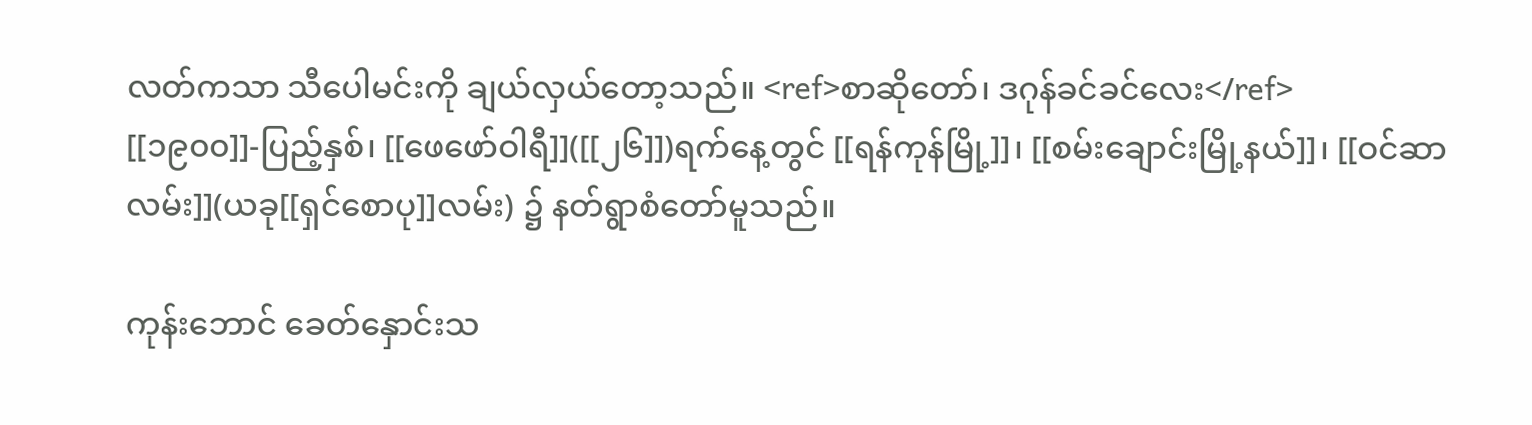လတ်ကသာ သီပေါမင်းကို ချယ်လှယ်တော့သည်။ <ref>စာဆိုတော်၊ ဒဂုန်ခင်ခင်လေး</ref> [[၁၉၀၀]]-ပြည့်နှစ်၊ [[ဖေဖော်ဝါရီ]]([[၂၆]])ရက်နေ့တွင် [[ရန်ကုန်မြို့]]၊ [[စမ်းချောင်းမြို့နယ်]]၊ [[ဝင်ဆာလမ်း]](ယခု[[ရှင်စောပု]]လမ်း) ၌ နတ်ရွာစံတော်မူသည်။

ကုန်းဘောင် ခေတ်နှောင်းသ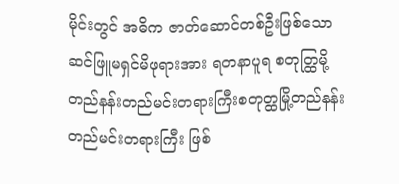မိုင်းတွင် အဓိက ဇာတ်ဆောင်တစ်ဦးဖြစ်သော ဆင်ဖြူမရှင်မိဖုရားအား ရတနာပူရ စတုတ္ထြမို့တည်နန်းတည်မင်းတရားကြီးစတုတ္ထမြို့တည်နန်းတည်မင်းတရားကြီး ဖြစ်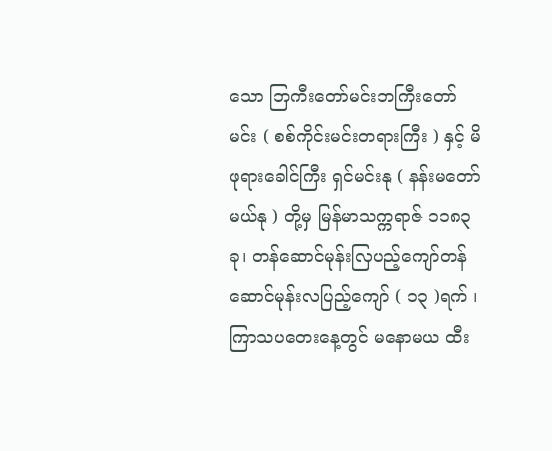သော ဘြကီးတော်မင်းဘကြီးတော်မင်း ( စစ်ကိုင်းမင်းတရားကြီး ) နှင့် မိဖုရားခေါင်ကြီး ရှင်မင်းနု ( နန်းမတော်မယ်နု ) တို့မှ မြန်မာသက္ကရာဇ် ၁၁၈၃ ခု၊ တန်ဆောင်မုန်းလြပည့်ကျော်တန်ဆောင်မုန်းလပြည့်ကျော် ( ၁၃ )ရက် ၊ ကြာသပတေးနေ့တွင် မနောမယ ထီး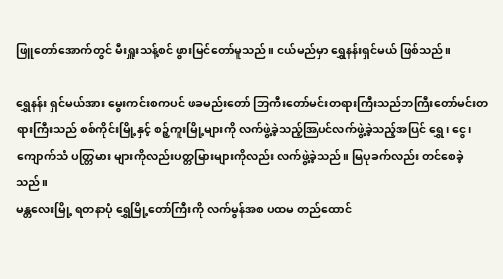ဖြူတော်အောက်တွင် မီးရှူးသန့်စင် ဖွားမြင်တော်မူသည်။ ငယ်မည်မှာ ရွှေနန်းရှင်မယ် ဖြစ်သည်။

ရွှေနန်း ရှင်မယ်အား မွေးကင်းစကပင် ဖခမည်းတော် ဘြကီးတော်မင်းတရားကြီးသည်ဘကြီးတော်မင်းတရားကြီးသည် စစ်ကိုင်းမြို့နှင့် စဉ့်ကူးမြို့များကို လက်ဖွဲ့ခဲ့သည့်အြပင်လက်ဖွဲ့ခဲ့သည့်အပြင် ရွှေ၊ ငွေ၊ ကျောက်သံ ပတ္တြမား များကိုလည်းပတ္တမြားများကိုလည်း လက်ဖွဲ့ခဲ့သည်။ မြပုခက်လည်း တင်စေခဲ့သည်။
မန္တလေးမြို့ ရတနာပုံ ရွှေမြို့တော်ကြီးကို လက်မွန်အစ ပထမ တည်ထောင်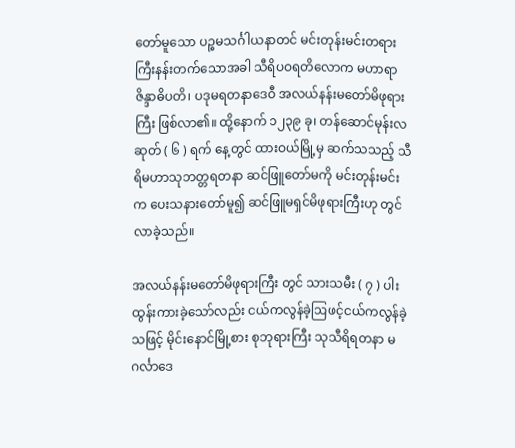တော်မူသော ပဉ္စမသင်္ဂါယနာတင် မင်းတုန်းမင်းတရားကြီးနန်းတက်သောအခါ သီရိပဝရတိလောက မဟာရာဇိန္ဒာဓိပတိ၊ ပဒုမရတနာဒေဝီ အလယ်နန်းမတော်မိဖုရားကြီး ဖြစ်လာ၏။ ထို့နောက် ၁၂၃၉ ခု၊ တန်ဆောင်မုန်းလဆုတ် ( ၆ ) ရက် နေ့တွင် ထားဝယ်မြို့မှ ဆက်သသည့် သီရိမဟာသုဘတ္တရတနာ ဆင်ဖြူတော်မကို မင်းတုန်းမင်းက ပေးသနားတော်မူ၍ ဆင်ဖြူမရှင်မိဖုရားကြီးဟု တွင်လာခဲ့သည်။

အလယ်နန်းမတော်မိဖုရားကြီး တွင် သားသမီး ( ၇ ) ပါးထွန်းကားခဲ့သော်လည်း ငယ်ကလွန်ခဲ့ဩဖင့်ငယ်ကလွန်ခဲ့သဖြင့် မိုင်းနောင်မြို့စား စုဘုရားကြီး သုသီရိရတနာ မဂင်္လာဒေ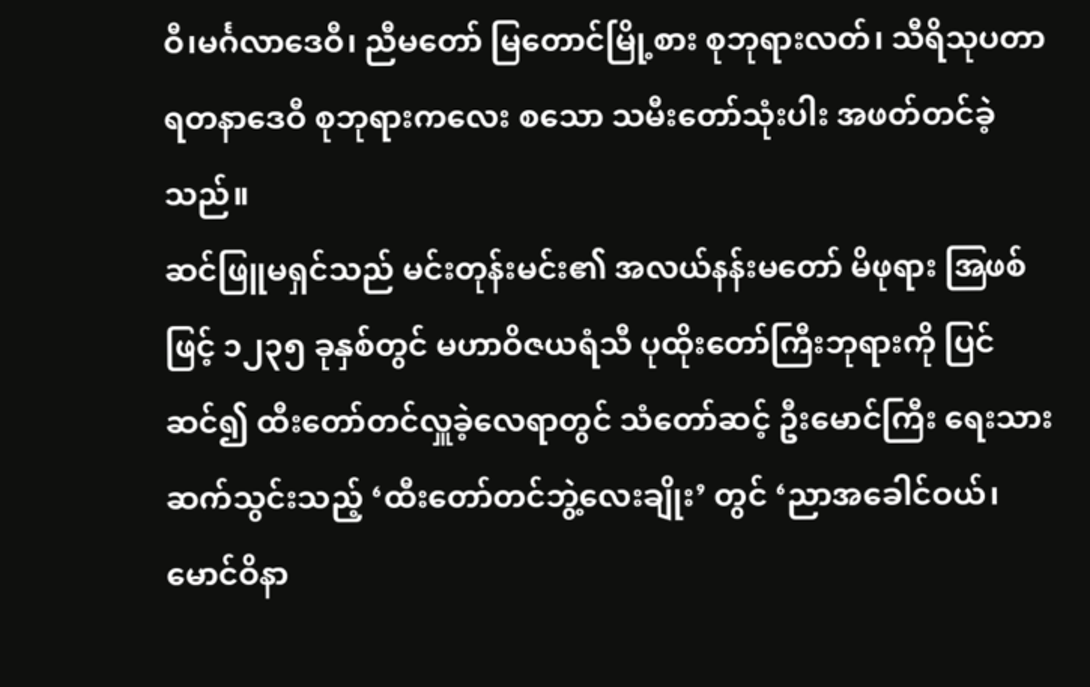ဝီ၊မင်္ဂလာဒေဝီ၊ ညီမတော် မြတောင်မြို့စား စုဘုရားလတ်၊ သီရိသုပတာရတနာဒေဝီ စုဘုရားကလေး စသော သမီးတော်သုံးပါး အဖတ်တင်ခဲ့သည်။
ဆင်ဖြူမရှင်သည် မင်းတုန်းမင်း၏ အလယ်နန်းမတော် မိဖုရား အြဖစ်ဖြင့် ၁၂၃၅ ခုနှစ်တွင် မဟာဝိဇယရံသီ ပုထိုးတော်ကြီးဘုရားကို ပြင်ဆင်၍ ထီးတော်တင်လှူခဲ့လေရာတွင် သံတော်ဆင့် ဦးမောင်ကြီး ရေးသားဆက်သွင်းသည့် ‘ထီးတော်တင်ဘွဲ့လေးချိုး’ တွင် ‘ညာအခေါင်ဝယ်၊ မောင်ဝိနာ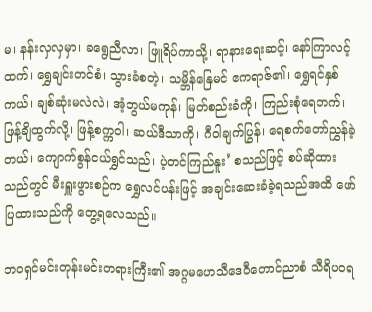မ၊ နန်းလှလှမှာ၊ ခရွေညီလာ၊ ဖြူရိပ်ကာသို့၊ ရာနားရေးဆင့်၊ နော်ကြာလင့်ထက်၊ ရွှေချင်းတင်စံ၊ သွားခံစတဲ့၊ သမ္ဘိန်နြေမင် ဧကရာဇ်၏၊ ရွှေရင်နှစ်ကယ်၊ ချစ်ဆုံးမလဲလဲ၊ အံ့ဘွယ်မကုန်၊ မြတ်စည်းခံကို၊ ကြည်းစုံရေဘက်၊ ဖြန့်ချိထွက်လို့၊ ဖြန့်စက္ကဝါ၊ ဆယ်ဒီသာကို၊ ဂီဝါချက်ပြွန်၊ ရေစက်တော်ညွှန်ခဲ့တယ်၊ ကျောက်စွန်ငယ်ရွှင်သည်၊ ပဲ့တင်ကြည်နူး’ စသည်ဖြင့် စပ်ဆိုထားသည်တွင် မီးရှူးဖွားစဉ်က ရွှေလင်ပန်းဖြင့် အချင်းဆေးခံခဲ့ရသည်အထိ ဖော်ပြထားသည်ကို တွေ့ရလေသည်။

ဘဝရှင်မင်းတုန်းမင်းတရားကြီး၏ အဂ္ဂမဟေသီဒေဝီတောင်ညာစံ သီရိပဝရ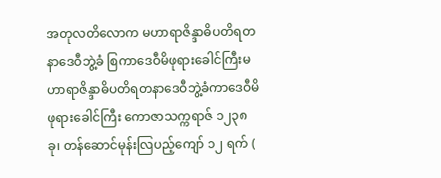အတုလတိလောက မဟာရာဇိန္ဒာဓိပတိရတနာဒေဝီဘွဲ့ခံ စြကာဒေဝီမိဖုရားခေါင်ကြီးမဟာရာဇိန္ဒာဓိပတိရတနာဒေဝီဘွဲ့ခံကာဒေဝီမိဖုရားခေါင်ကြီး ကောဇာသက္ကရာဇ် ၁၂၃၈ ခု၊ တန်ဆောင်မုန်းလြပည့်ကျော် ၁၂ ရက် (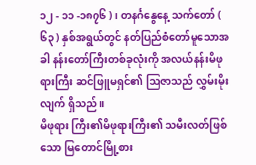၁၂ - ၁၁ -၁၈၇၆ ) ၊ တနင်္ဂနွေနေ့ သက်တော် ( ၆၃ ) နှစ်အရွယ်တွင် နတ်ပြည်စံတော်မူသောအခါ နန်းတော်ကြီးတစ်ခုလုံးကို အလယ်နန်းမိဖုရားကြီး ဆင်ဖြူမရှင်၏ ဩဇာသည် လွှမ်းမိုးလျက် ရှိသည်။
မိဖုရား ကြီး၏မိဖုရားကြီး၏ သမီးလတ်ဖြစ်သော မြတောင်မြို့စား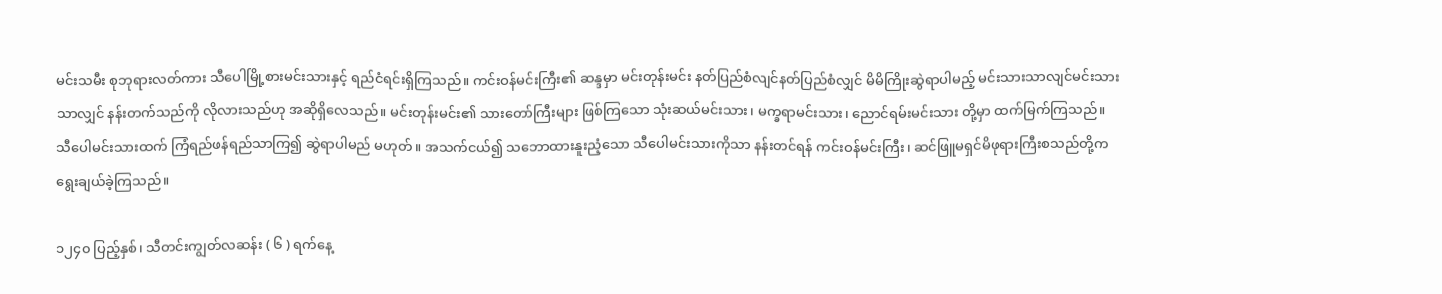မင်းသမီး စုဘုရားလတ်ကား သီပေါမြို့စားမင်းသားနှင့် ရည်ငံရင်းရှိကြသည်။ ကင်းဝန်မင်းကြီး၏ ဆန္ဒမှာ မင်းတုန်းမင်း နတ်ပြည်စံလျင်နတ်ပြည်စံလျှင် မိမိကြိုးဆွဲရာပါမည့် မင်းသားသာလျင်မင်းသားသာလျှင် နန်းတက်သည်ကို လိုလားသည်ဟု အဆိုရှိလေသည်။ မင်းတုန်းမင်း၏ သားတော်ကြီးများ ဖြစ်ကြသော သုံးဆယ်မင်းသား၊ မက္ခရာမင်းသား၊ ညောင်ရမ်းမင်းသား တို့မှာ ထက်မြက်ကြသည်။ သီပေါမင်းသားထက် ကြံရည်ဖန်ရည်သာကြ၍ ဆွဲရာပါမည် မဟုတ်။ အသက်ငယ်၍ သဘောထားနူးညံ့သော သီပေါမင်းသားကိုသာ နန်းတင်ရန် ကင်းဝန်မင်းကြီး၊ ဆင်ဖြူမရှင်မိဖုရားကြီးစသည်တို့က ရွေးချယ်ခဲ့ကြသည်။

၁၂၄၀ ပြည့်နှစ်၊ သီတင်းကျွတ်လဆန်း ( ၆ ) ရက်နေ့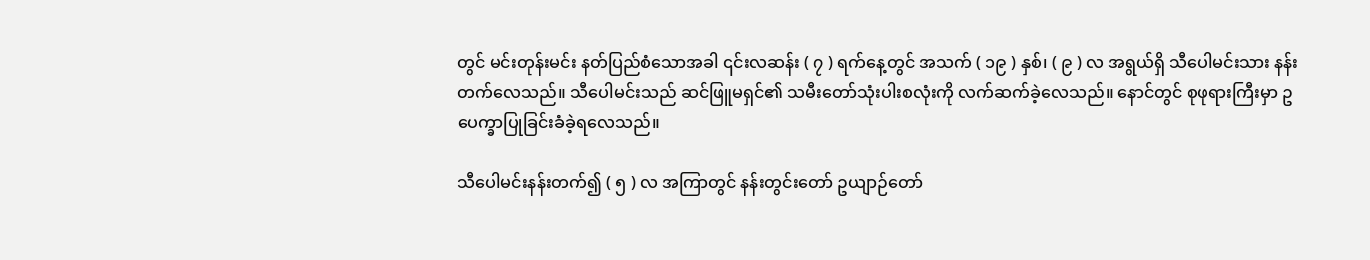တွင် မင်းတုန်းမင်း နတ်ပြည်စံသောအခါ ၎င်းလဆန်း ( ၇ ) ရက်နေ့တွင် အသက် ( ၁၉ ) နှစ်၊ ( ၉ ) လ အရွယ်ရှိ သီပေါမင်းသား နန်းတက်လေသည်။ သီပေါမင်းသည် ဆင်ဖြူမရှင်၏ သမီးတော်သုံးပါးစလုံးကို လက်ဆက်ခဲ့လေသည်။ နောင်တွင် စုဖုရားကြီးမှာ ဥပေက္ခာပြုခြင်းခံခဲ့ရလေသည်။

သီပေါမင်းနန်းတက်၍ ( ၅ ) လ အကြာတွင် နန်းတွင်းတော် ဥယျာဉ်တော်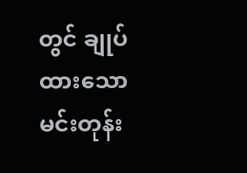တွင် ချုပ်ထားသော မင်းတုန်း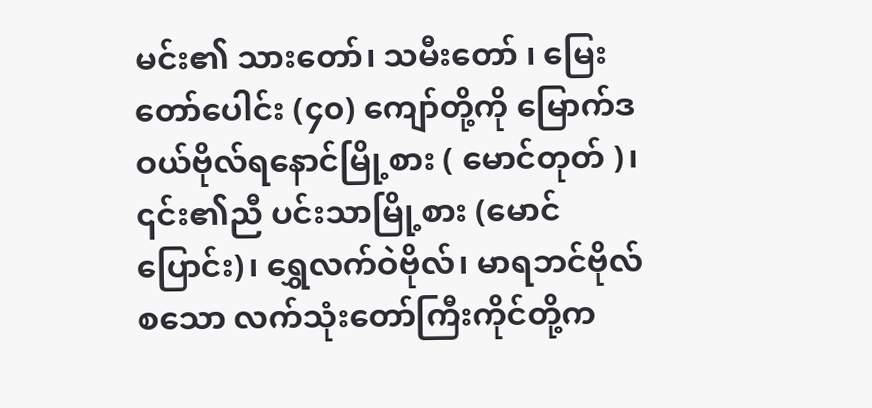မင်း၏ သားတော်၊ သမီးတော် ၊ မြေးတော်ပေါင်း (၄၀) ကျော်တို့ကို မြောက်ဒဝယ်ဗိုလ်ရနောင်မြို့စား ( မောင်တုတ် )၊ ၎င်း၏ညီ ပင်းသာမြို့စား (မောင်ပြောင်း)၊ ရွှေလက်ဝဲဗိုလ်၊ မာရဘင်ဗိုလ် စသော လက်သုံးတော်ကြီးကိုင်တို့က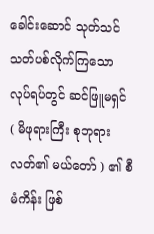ခေါင်းဆောင် သုတ်သင် သတ်ပစ်လိုက်ကြသော လုပ်ရပ်တွင် ဆင်ဖြူမရှင် ( မိဖုရားကြီး စုဘုရားလတ်၏ မယ်တော် ) ၏ စီမံကိန်း ဖြစ်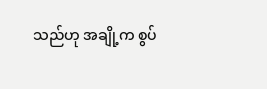သည်ဟု အချို့က စွပ်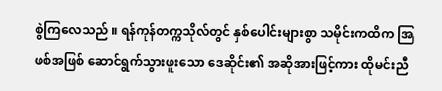စွဲကြလေသည် ။ ရန်ကုန်တက္ကသိုလ်တွင် နှစ်ပေါင်းများစွာ သမိုင်းကထိက အြဖစ်အဖြစ် ဆောင်ရွက်သွားဖူးသော ဒေဆိုင်း၏ အဆိုအားဖြင့်ကား ထိုမင်းညီ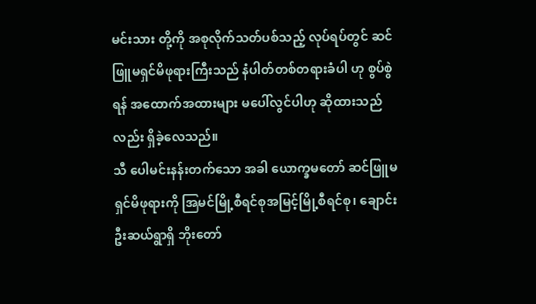မင်းသား တို့ကို အစုလိုက်သတ်ပစ်သည့် လုပ်ရပ်တွင် ဆင်ဖြူမရှင်မိဖုရားကြီးသည် နံပါတ်တစ်တရားခံပါ ဟု စွပ်စွဲရန် အထောက်အထားများ မပေါ်လွင်ပါဟု ဆိုထားသည်လည်း ရှိခဲ့လေသည်။
သီ ပေါမင်းနန်းတက်သော အခါ ယောက္ခမတော် ဆင်ဖြူမရှင်မိဖုရားကို အြမင်မြို့စီရင်စုအမြင့်မြို့စီရင်စု၊ ချောင်းဦးဆယ်ရွာရှိ ဘိုးတော်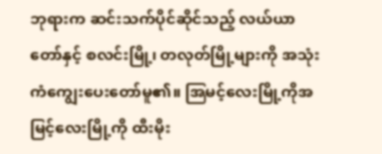ဘုရားက ဆင်းသက်ပိုင်ဆိုင်သည့် လယ်ယာတော်နှင့် စလင်းမြို့၊ တလုတ်မြို့များကို အသုံးကံကျွေးပေးတော်မူ၏။ အြမင့်လေးမြို့ကိုအမြင့်လေးမြို့ကို ထီးမိုး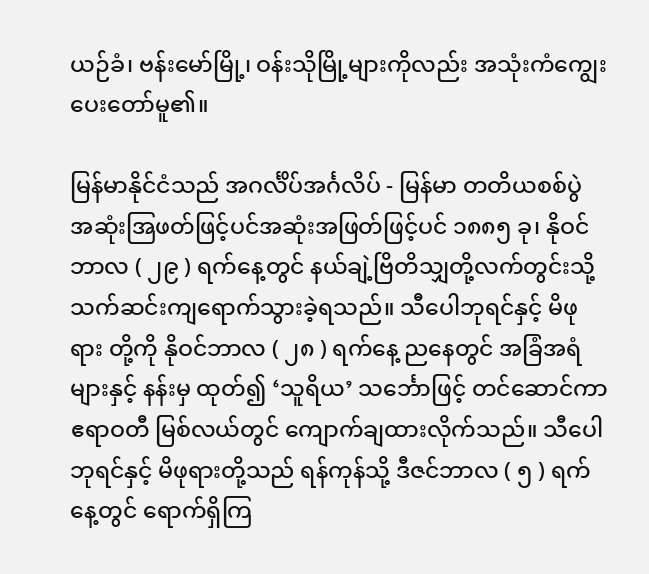ယဉ်ခံ၊ ဗန်းမော်မြို့၊ ဝန်းသိုမြို့များကိုလည်း အသုံးကံကျွေးပေးတော်မူ၏။

မြန်မာနိုင်ငံသည် အဂင်္လိပ်အင်္ဂလိပ် - မြန်မာ တတိယစစ်ပွဲ အဆုံးအြဖတ်ဖြင့်ပင်အဆုံးအဖြတ်ဖြင့်ပင် ၁၈၈၅ ခု၊ နိုဝင်ဘာလ ( ၂၉ ) ရက်နေ့တွင် နယ်ချဲ့ဗြိတိသျှတို့လက်တွင်းသို့ သက်ဆင်းကျရောက်သွားခဲ့ရသည်။ သီပေါဘုရင်နှင့် မိဖုရား တို့ကို နိုဝင်ဘာလ ( ၂၈ ) ရက်နေ့ ညနေတွင် အခြံအရံများနှင့် နန်းမှ ထုတ်၍ ‘သူရိယ’ သင်္ဘောဖြင့် တင်ဆောင်ကာ ဧရာဝတီ မြစ်လယ်တွင် ကျောက်ချထားလိုက်သည်။ သီပေါဘုရင်နှင့် မိဖုရားတို့သည် ရန်ကုန်သို့ ဒီဇင်ဘာလ ( ၅ ) ရက်နေ့တွင် ရောက်ရှိကြ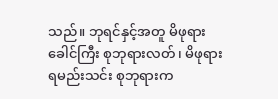သည်။ ဘုရင်နှင့်အတူ မိဖုရားခေါင်ကြီး စုဘုရားလတ်၊ မိဖုရား ရမည်းသင်း စုဘုရားက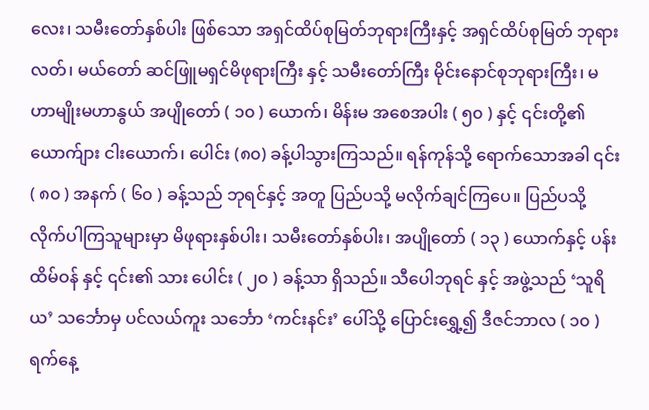လေး၊ သမီးတော်နှစ်ပါး ဖြစ်သော အရှင်ထိပ်စုမြတ်ဘုရားကြီးနှင့် အရှင်ထိပ်စုမြတ် ဘုရားလတ်၊ မယ်တော် ဆင်ဖြူမရှင်မိဖုရားကြီး နှင့် သမီးတော်ကြီး မိုင်းနောင်စုဘုရားကြီး၊ မဟာမျိုးမဟာနွယ် အပျိုတော် ( ၁၀ ) ယောက်၊ မိန်းမ အစေအပါး ( ၅၀ ) နှင့် ၎င်းတို့၏ ယောက်ျား ငါးယောက်၊ ပေါင်း (၈၀) ခန့်ပါသွားကြသည်။ ရန်ကုန်သို့ ရောက်သောအခါ ၎င်း ( ၈၀ ) အနက် ( ၆၀ ) ခန့်သည် ဘုရင်နှင့် အတူ ပြည်ပသို့ မလိုက်ချင်ကြပေ။ ပြည်ပသို့ လိုက်ပါကြသူများမှာ မိဖုရားနှစ်ပါး၊ သမီးတော်နှစ်ပါး၊ အပျိုတော် ( ၁၃ ) ယောက်နှင့် ပန်းထိမ်ဝန် နှင့် ၎င်း၏ သား ပေါင်း ( ၂၀ ) ခန့်သာ ရှိသည်။ သီပေါဘုရင် နှင့် အဖွဲ့သည် ‘သူရိယ’ သင်္ဘောမှ ပင်လယ်ကူး သင်္ဘော ‘ကင်းနင်း’ ပေါ်သို့ ပြောင်းရွှေ့၍ ဒီဇင်ဘာလ ( ၁၀ ) ရက်နေ့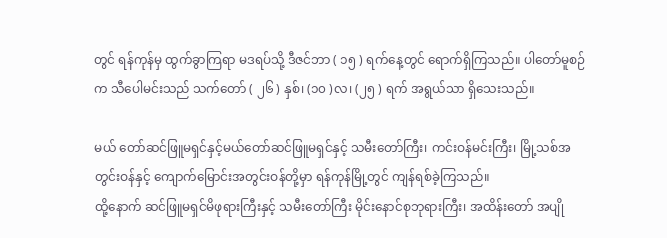တွင် ရန်ကုန်မှ ထွက်ခွာကြရာ မဒရပ်သို့ ဒီဇင်ဘာ ( ၁၅ ) ရက်နေ့တွင် ရောက်ရှိကြသည်။ ပါတော်မူစဉ်က သီပေါမင်းသည် သက်တော် ( ၂၆ ) နှစ်၊ (၁၀ )လ၊ (၂၅ ) ရက် အရွယ်သာ ရှိသေးသည်။

မယ် တော်ဆင်ဖြူမရှင်နှင့်မယ်တော်ဆင်ဖြူမရှင်နှင့် သမီးတော်ကြီး၊ ကင်းဝန်မင်းကြီး၊ မြို့သစ်အတွင်းဝန်နှင့် ကျောက်မြောင်းအတွင်းဝန်တို့မှာ ရန်ကုန်မြို့တွင် ကျန်ရစ်ခဲ့ကြသည်။
ထို့နောက် ဆင်ဖြူမရှင်မိဖုရားကြီးနှင့် သမီးတော်ကြီး မိုင်းနောင်စုဘုရားကြီး၊ အထိန်းတော် အပျို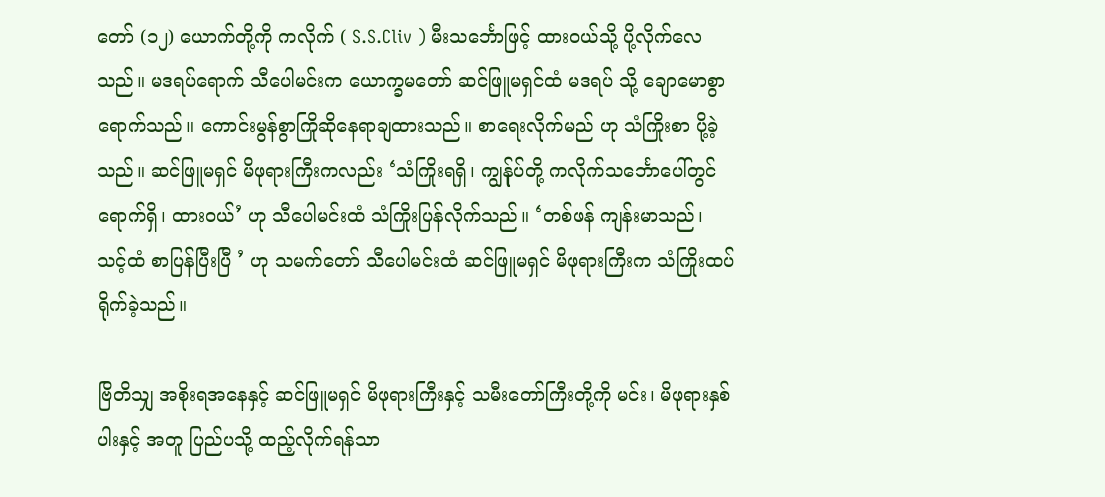တော် (၁၂) ယောက်တို့ကို ကလိုက် ( S.S.Cliv ) မီးသင်္ဘောဖြင့် ထားဝယ်သို့ ပို့လိုက်လေသည်။ မဒရပ်ရောက် သီပေါမင်းက ယောက္ခမတော် ဆင်ဖြူမရှင်ထံ မဒရပ် သို့ ချောမောစွာရောက်သည်။ ကောင်းမွန်စွာကြိုဆိုနေရာချထားသည်။ စာရေးလိုက်မည် ဟု သံကြိုးစာ ပို့ခဲ့သည်။ ဆင်ဖြူမရှင် မိဖုရားကြီးကလည်း ‘သံကြိုးရရှိ၊ ကျွန်ုပ်တို့ ကလိုက်သင်္ဘောပေါ်တွင် ရောက်ရှိ၊ ထားဝယ်’ ဟု သီပေါမင်းထံ သံကြိုးပြန်လိုက်သည်။ ‘တစ်ဖန် ကျန်းမာသည်၊ သင့်ထံ စာပြန်ပြီးပြီ ’ ဟု သမက်တော် သီပေါမင်းထံ ဆင်ဖြူမရှင် မိဖုရားကြီးက သံကြိုးထပ်ရိုက်ခဲ့သည်။

ဗြိတိသျှ အစိုးရအနေနှင့် ဆင်ဖြူမရှင် မိဖုရားကြီးနှင့် သမီးတော်ကြီးတို့ကို မင်း၊ မိဖုရားနှစ်ပါးနှင့် အတူ ပြည်ပသို့ ထည့်လိုက်ရန်သာ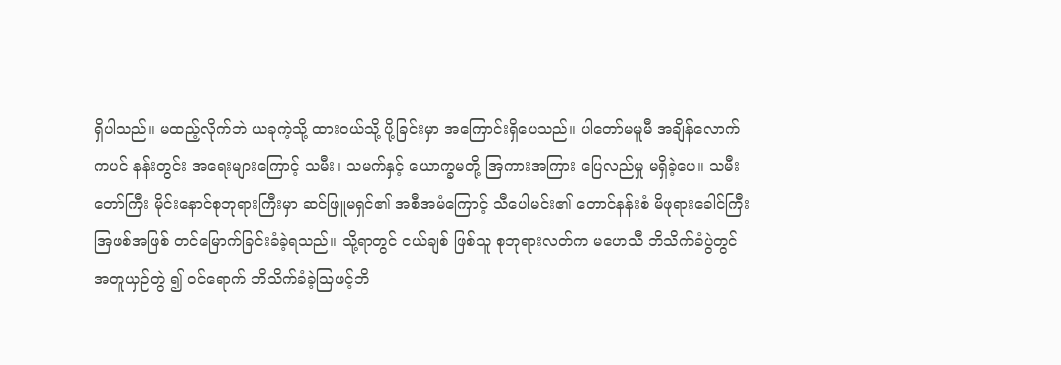ရှိပါသည်။ မထည့်လိုက်ဘဲ ယခုကဲ့သို့ ထားဝယ်သို့ ပို့ခြင်းမှာ အကြောင်းရှိပေသည်။ ပါတော်မမူမီ အချိန်လောက်ကပင် နန်းတွင်း အရေးများကြောင့် သမီး၊ သမက်နှင့် ယောက္ခမတို့ အြကားအကြား ပြေလည်မှု မရှိခဲ့ပေ။ သမီးတော်ကြီး မိုင်းနောင်စုဘုရားကြီးမှာ ဆင်ဖြူမရှင်၏ အစီအမံကြောင့် သီပေါမင်း၏ တောင်နန်းစံ မိဖုရားခေါင်ကြီး အြဖစ်အဖြစ် တင်မြောက်ခြင်းခံခဲ့ရသည်။ သို့ရာတွင် ငယ်ချစ် ဖြစ်သူ စုဘုရားလတ်က မဟေသီ ဘိသိက်ခံပွဲတွင် အတူယှဉ်တွဲ ၍ ဝင်ရောက် ဘိသိက်ခံခဲ့ဩဖင့်ဘိ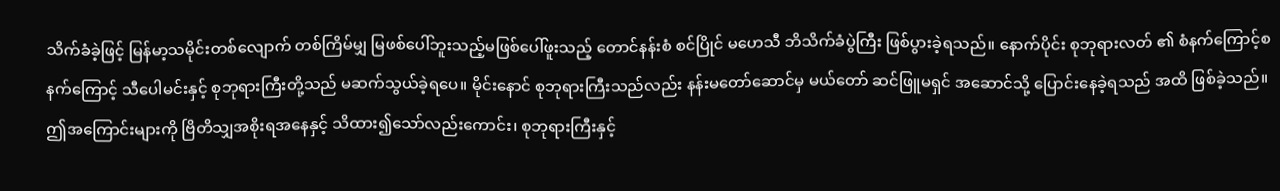သိက်ခံခဲ့ဖြင့် မြန်မာ့သမိုင်းတစ်လျောက် တစ်ကြိမ်မျှ မြဖစ်ပေါ်ဘူးသည့်မဖြစ်ပေါ်ဖူးသည့် တောင်နန်းစံ စင်ပြိုင် မဟေသီ ဘိသိက်ခံပွဲကြီး ဖြစ်ပွားခဲ့ရသည်။ နောက်ပိုင်း စုဘုရားလတ် ၏ စံနက်ကြောင့်စနက်ကြောင့် သီပေါမင်းနှင့် စုဘုရားကြီးတို့သည် မဆက်သွယ်ခဲ့ရပေ။ မိုင်းနောင် စုဘုရားကြီးသည်လည်း နန်းမတော်ဆောင်မှ မယ်တော် ဆင်ဖြူမရှင် အဆောင်သို့ ပြောင်းနေခဲ့ရသည် အထိ ဖြစ်ခဲ့သည်။ ဤအကြောင်းများကို ဗြိတိသျှအစိုးရအနေနှင့် သိထား၍သော်လည်းကောင်း၊ စုဘုရားကြီးနှင့်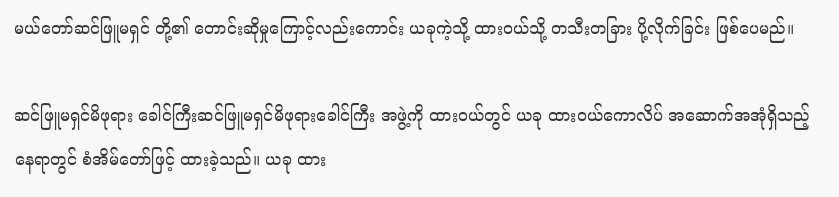မယ်တော်ဆင်ဖြူမရှင် တို့၏ တောင်းဆိုမှုကြောင့်လည်းကောင်း ယခုကဲ့သို့ ထားဝယ်သို့ တသီးတခြား ပို့လိုက်ခြင်း ဖြစ်ပေမည်။

ဆင်ဖြူမရှင်မိဖုရား ခေါင်ကြီးဆင်ဖြူမရှင်မိဖုရားခေါင်ကြီး အဖွဲ့ကို ထားဝယ်တွင် ယခု ထားဝယ်ကောလိပ် အဆောက်အအုံရှိသည့် နေရာတွင် စံအိမ်တော်ဖြင့် ထားခဲ့သည်။ ယခု ထား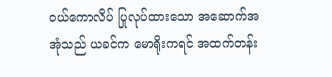ဝယ်ကောလိပ် ပြုလုပ်ထားသော အဆောက်အအုံသည် ယခင်က မောရိုးကရင် အထက်တန်း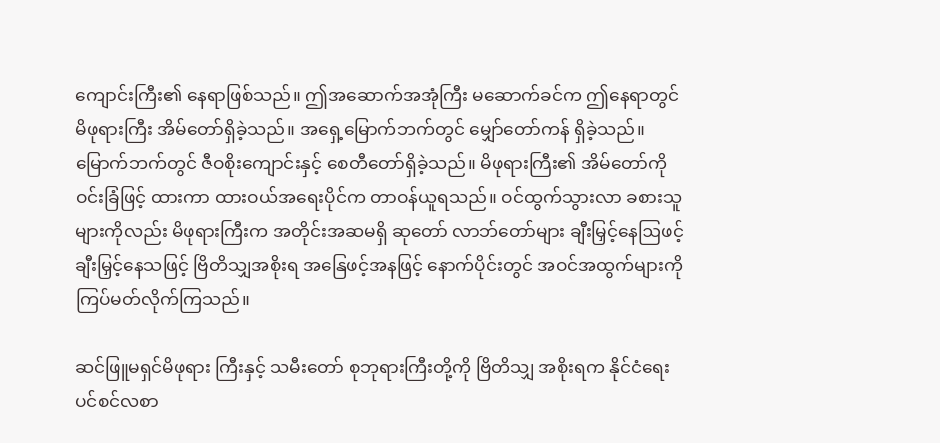ကျောင်းကြီး၏ နေရာဖြစ်သည်။ ဤအဆောက်အအုံကြီး မဆောက်ခင်က ဤနေရာတွင် မိဖုရားကြီး အိမ်တော်ရှိခဲ့သည်။ အရှေ့မြောက်ဘက်တွင် မျှော်တော်ကန် ရှိခဲ့သည်။ မြောက်ဘက်တွင် ဇီဝစိုးကျောင်းနှင့် စေတီတော်ရှိခဲ့သည်။ မိဖုရားကြီး၏ အိမ်တော်ကို ဝင်းခြံဖြင့် ထားကာ ထားဝယ်အရေးပိုင်က တာဝန်ယူရသည်။ ဝင်ထွက်သွားလာ ခစားသူများကိုလည်း မိဖုရားကြီးက အတိုင်းအဆမရှိ ဆုတော် လာဘ်တော်များ ချီးမြှင့်နေဩဖင့်ချီးမြှင့်နေသဖြင့် ဗြိတိသျှအစိုးရ အနြေဖင့်အနဖြင့် နောက်ပိုင်းတွင် အဝင်အထွက်များကို ကြပ်မတ်လိုက်ကြသည်။

ဆင်ဖြူမရှင်မိဖုရား ကြီးနှင့် သမီးတော် စုဘုရားကြီးတို့ကို ဗြိတိသျှ အစိုးရက နိုင်ငံရေး ပင်စင်လစာ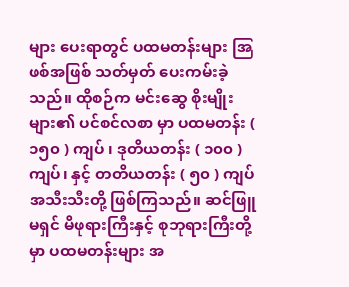များ ပေးရာတွင် ပထမတန်းများ အြဖစ်အဖြစ် သတ်မှတ် ပေးကမ်းခဲ့သည်။ ထိုစဉ်က မင်းဆွေ စိုးမျိုးများ၏ ပင်စင်လစာ မှာ ပထမတန်း ( ၁၅၀ ) ကျပ် ၊ ဒုတိယတန်း ( ၁၀၀ ) ကျပ်၊ နှင့် တတိယတန်း ( ၅၀ ) ကျပ် အသီးသီးတို့ ဖြစ်ကြသည်။ ဆင်ဖြူမရှင် မိဖုရားကြီးနှင့် စုဘုရားကြီးတို့မှာ ပထမတန်းများ အ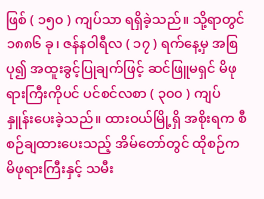ဖြစ် ( ၁၅၀ ) ကျပ်သာ ရရှိခဲ့သည်။ သို့ရာတွင် ၁၈၈၆ ခု၊ ဇန်နဝါရီလ ( ၁၇ ) ရက်နေ့မှ အစြပု၍ အထူးခွင့်ပြုချက်ဖြင့် ဆင်ဖြူမရှင် မိဖုရားကြီးကိုပင် ပင်စင်လစာ ( ၃၀၀ ) ကျပ်နှူန်းပေးခဲ့သည်။ ထားဝယ်မြို့ရှိ အစိုးရက စီစဉ်ချထားပေးသည့် အိမ်တော်တွင် ထိုစဉ်က မိဖုရားကြီးနှင့် သမီး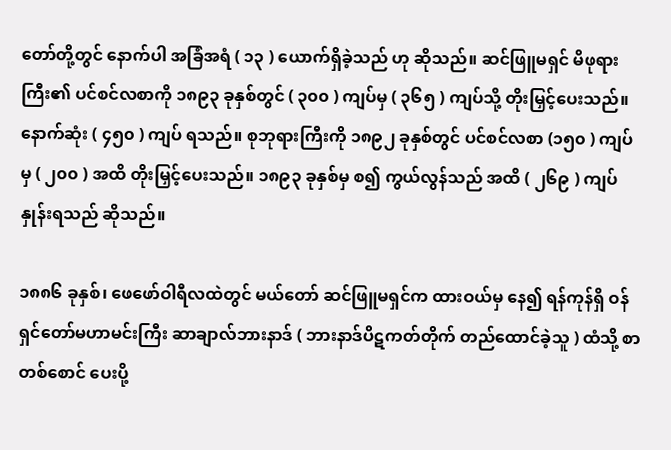တော်တို့တွင် နောက်ပါ အခြံအရံ ( ၁၃ ) ယောက်ရှိခဲ့သည် ဟု ဆိုသည်။ ဆင်ဖြူမရှင် မိဖုရားကြီး၏ ပင်စင်လစာကို ၁၈၉၃ ခုနှစ်တွင် ( ၃၀၀ ) ကျပ်မှ ( ၃၆၅ ) ကျပ်သို့ တိုးမြှင့်ပေးသည်။ နောက်ဆုံး ( ၄၅၀ ) ကျပ် ရသည်။ စုဘုရားကြီးကို ၁၈၉၂ ခုနှစ်တွင် ပင်စင်လစာ (၁၅၀ ) ကျပ်မှ ( ၂၀၀ ) အထိ တိုးမြှင့်ပေးသည်။ ၁၈၉၃ ခုနှစ်မှ စ၍ ကွယ်လွန်သည် အထိ ( ၂၆၉ ) ကျပ်နှုန်းရသည် ဆိုသည်။

၁၈၈၆ ခုနှစ်၊ ဖေဖော်ဝါရီလထဲတွင် မယ်တော် ဆင်ဖြူမရှင်က ထားဝယ်မှ နေ၍ ရန်ကုန်ရှိ ဝန်ရှင်တော်မဟာမင်းကြီး ဆာချာလ်ဘားနာဒ် ( ဘားနာဒ်ပိဋကတ်တိုက် တည်ထောင်ခဲ့သူ ) ထံသို့ စာတစ်စောင် ပေးပို့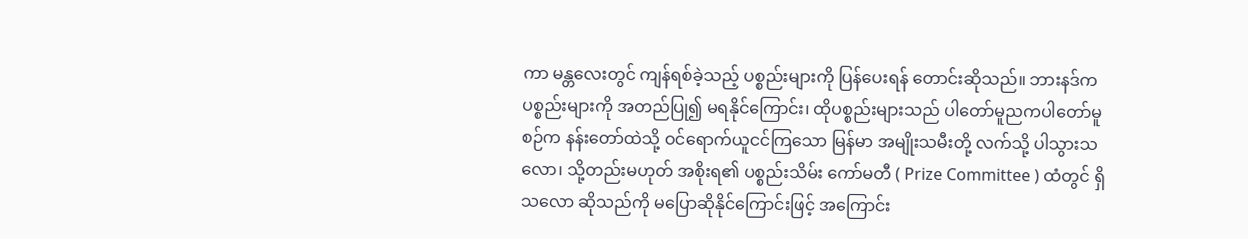ကာ မန္တလေးတွင် ကျန်ရစ်ခဲ့သည့် ပစ္စည်းများကို ပြန်ပေးရန် တောင်းဆိုသည်။ ဘားနဒ်က ပစ္စည်းများကို အတည်ပြု၍ မရနိုင်ကြောင်း၊ ထိုပစ္စည်းများသည် ပါတော်မူညကပါတော်မူစဉ်က နန်းတော်ထဲသို့ ဝင်ရောက်ယူငင်ကြသော မြန်မာ အမျိုးသမီးတို့ လက်သို့ ပါသွားသလော၊ သို့တည်းမဟုတ် အစိုးရ၏ ပစ္စည်းသိမ်း ကော်မတီ ( Prize Committee ) ထံတွင် ရှိသလော ဆိုသည်ကို မပြောဆိုနိုင်ကြောင်းဖြင့် အကြောင်း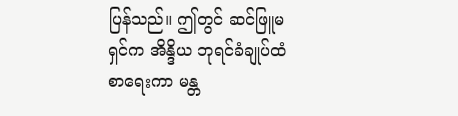ပြန်သည်။ ဤတွင် ဆင်ဖြူမရှင်က အိန္ဒိယ ဘုရင်ခံချုပ်ထံ စာရေးကာ မန္တ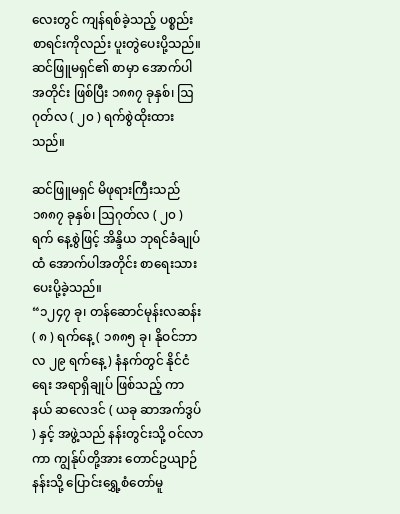လေးတွင် ကျန်ရစ်ခဲ့သည့် ပစ္စည်းစာရင်းကိုလည်း ပူးတွဲပေးပို့သည်။ ဆင်ဖြူမရှင်၏ စာမှာ အောက်ပါအတိုင်း ဖြစ်ပြီး ၁၈၈၇ ခုနှစ်၊ ဩဂုတ်လ ( ၂၀ ) ရက်စွဲထိုးထားသည်။

ဆင်ဖြူမရှင် မိဖုရားကြီးသည် ၁၈၈၇ ခုနှစ်၊ ဩဂုတ်လ ( ၂၀ ) ရက် နေ့စွဲဖြင့် အိန္ဒိယ ဘုရင်ခံချုပ်ထံ အောက်ပါအတိုင်း စာရေးသား ပေးပို့ခဲ့သည်။
“၁၂၄၇ ခု၊ တန်ဆောင်မုန်းလဆန်း ( ၈ ) ရက်နေ့ ( ၁၈၈၅ ခု၊ နိုဝင်ဘာလ ၂၉ ရက်နေ့ ) နံနက်တွင် နိုင်ငံရေး အရာရှိချုပ် ဖြစ်သည့် ကာနယ် ဆလေဒင် ( ယခု ဆာအက်ဒွပ် ) နှင့် အဖွဲ့သည် နန်းတွင်းသို့ ဝင်လာကာ ကျွန်ုပ်တို့အား တောင်ဥယျာဉ်နန်းသို့ ပြောင်းရွှေ့စံတော်မူ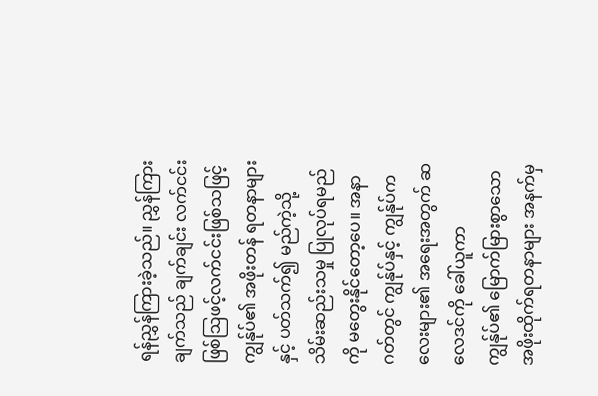ရန်ညွှန်ကြားခဲ့သည်။ ညွှန်ကြားချက်သည် ချက်ချင်း လက်ငင်းဖြစ်ဩဖင့်လက်ငင်းဖြစ်သဖြင့် ကျွန်ုပ်၏ အဖိုးတန် ရတနာများနှင့် ပတ်သက်၍ မည်ကဲ့သို့ သိမ်းဆည်းသမှု ပြုလုပ်ရမည်ကို မတွေးနိုင်တော့ပေ။ အနာဂတ်တွင် ကျွန်ုပ်နှင့် ကျွန်ုပ်ကလေးများ၏ အရေးအတွက် ဆလေဒင်ကို ခေါ်ယူကာ ကျွန်ုပ်၏ မြောက်မြားစွာသော အဖိုးထိုက်ရတနာများ အနက်မှ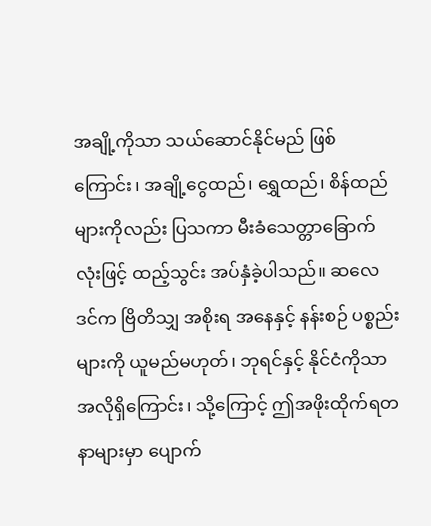အချို့ကိုသာ သယ်ဆောင်နိုင်မည် ဖြစ်ကြောင်း၊ အချို့ငွေထည်၊ ရွှေထည်၊ စိန်ထည်များကိုလည်း ပြသကာ မီးခံသေတ္တာခြောက်လုံးဖြင့် ထည့်သွင်း အပ်နှံခဲ့ပါသည်။ ဆလေဒင်က ဗြိတိသျှ အစိုးရ အနေနှင့် နန်းစဉ် ပစ္စည်းများကို ယူမည်မဟုတ်၊ ဘုရင်နှင့် နိုင်ငံကိုသာ အလိုရှိကြောင်း၊ သို့ကြောင့် ဤအဖိုးထိုက်ရတနာများမှာ ပျောက်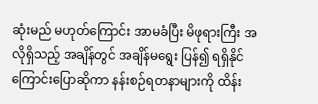ဆုံးမည် မဟုတ်ကြောင်း အာမခံပြီး မိဖုရားကြီး အလိုရှိသည့် အချိန်တွင် အချိန်မရွေး ပြန်၍ ရရှိနိုင်ကြောင်းပြောဆိုကာ နန်းစဉ်ရတနာများကို ထိန်း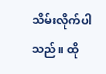သိမ်းလိုက်ပါသည်။ ထို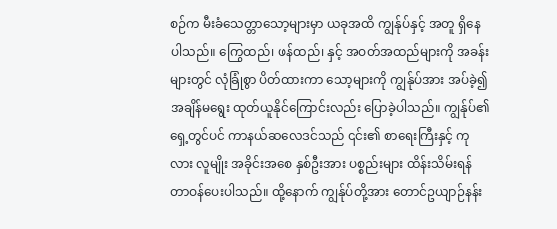စဉ်က မီးခံသေတ္တာသော့များမှာ ယခုအထိ ကျွန်ုပ်နှင့် အတူ ရှိနေပါသည်။ ကြွေထည်၊ ဖန်ထည်၊ နှင့် အဝတ်အထည်များကို အခန်းများတွင် လုံခြုံစွာ ပိတ်ထားကာ သော့များကို ကျွန်ုပ်အား အပ်ခဲ့၍ အချိန်မရွေး ထုတ်ယူနိုင်ကြောင်းလည်း ပြောခဲ့ပါသည်။ ကျွန်ုပ်၏ ရှေ့တွင်ပင် ကာနယ်ဆလေဒင်သည် ၎င်း၏ စာရေးကြီးနှင့် ကုလား လူမျိုး အခိုင်းအစေ နှစ်ဦးအား ပစ္စည်းများ ထိန်းသိမ်းရန် တာဝန်ပေးပါသည်။ ထို့နောက် ကျွန်ုပ်တို့အား တောင်ဥယျာဉ်နန်း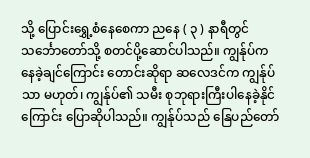သို့ ပြောင်းရွှေ့စံနေစေကာ ညနေ ( ၃ ) နာရီတွင် သင်္ဘောတော်သို့ စတင်ပို့ဆောင်ပါသည်။ ကျွန်ုပ်က နေခဲ့ချင်ကြောင်း တောင်းဆိုရာ ဆလေဒင်က ကျွန်ုပ်သာ မဟုတ်၊ ကျွန်ုပ်၏ သမီး စုဘုရားကြီးပါနေခဲ့နိုင်ကြောင်း ပြောဆိုပါသည်။ ကျွန်ုပ်သည် နြေပည်တော်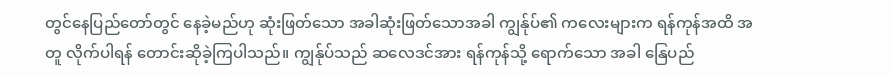တွင်နေပြည်တော်တွင် နေခဲ့မည်ဟု ဆုံးဖြတ်သော အခါဆုံးဖြတ်သောအခါ ကျွန်ုပ်၏ ကလေးများက ရန်ကုန်အထိ အတူ လိုက်ပါရန် တောင်းဆိုခဲ့ကြပါသည်။ ကျွန်ုပ်သည် ဆလေဒင်အား ရန်ကုန်သို့ ရောက်သော အခါ နြေပည်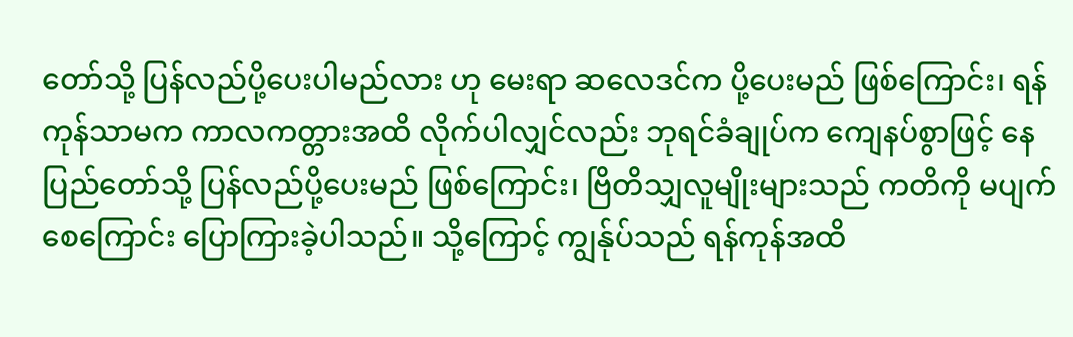တော်သို့ ပြန်လည်ပို့ပေးပါမည်လား ဟု မေးရာ ဆလေဒင်က ပို့ပေးမည် ဖြစ်ကြောင်း၊ ရန်ကုန်သာမက ကာလကတ္တားအထိ လိုက်ပါလျှင်လည်း ဘုရင်ခံချုပ်က ကျေနပ်စွာဖြင့် နေပြည်တော်သို့ ပြန်လည်ပို့ပေးမည် ဖြစ်ကြောင်း၊ ဗြိတိသျှလူမျိုးများသည် ကတိကို မပျက်စေကြောင်း ပြောကြားခဲ့ပါသည်။ သို့ကြောင့် ကျွန်ုပ်သည် ရန်ကုန်အထိ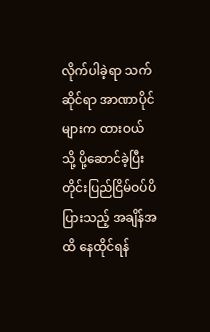လိုက်ပါခဲ့ရာ သက်ဆိုင်ရာ အာဏာပိုင်များက ထားဝယ်သို့ ပို့ဆောင်ခဲ့ပြီး တိုင်းပြည်ငြိမ်ဝပ်ပိပြားသည့် အချိန်အထိ နေထိုင်ရန်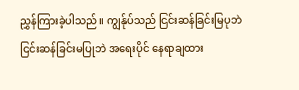ညွှန်ကြားခဲ့ပါသည်။ ကျွန်ုပ်သည် ငြင်းဆန်ခြင်းမြပုဘဲငြင်းဆန်ခြင်းမပြုဘဲ အရေးပိုင် နေရာချထား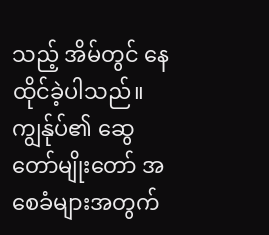သည့် အိမ်တွင် နေထိုင်ခဲ့ပါသည်။ ကျွန်ုပ်၏ ဆွေတော်မျိုးတော် အစေခံများအတွက်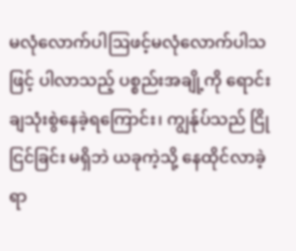မလုံလောက်ပါဩဖင့်မလုံလောက်ပါသဖြင့် ပါလာသည့် ပစ္စည်းအချို့ကို ရောင်းချသုံးစွဲနေခဲ့ရကြောင်း၊ ကျွန်ုပ်သည် ငြိုငြင်ခြင်း မရှိဘဲ ယခုကဲ့သို့ နေထိုင်လာခဲ့ရာ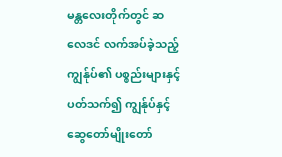မန္တလေးတိုက်တွင် ဆလေဒင် လက်အပ်ခဲ့သည့် ကျွန်ုပ်၏ ပစ္စည်းများနှင့် ပတ်သက်၍ ကျွန်ုပ်နှင့် ဆွေတော်မျိုးတော်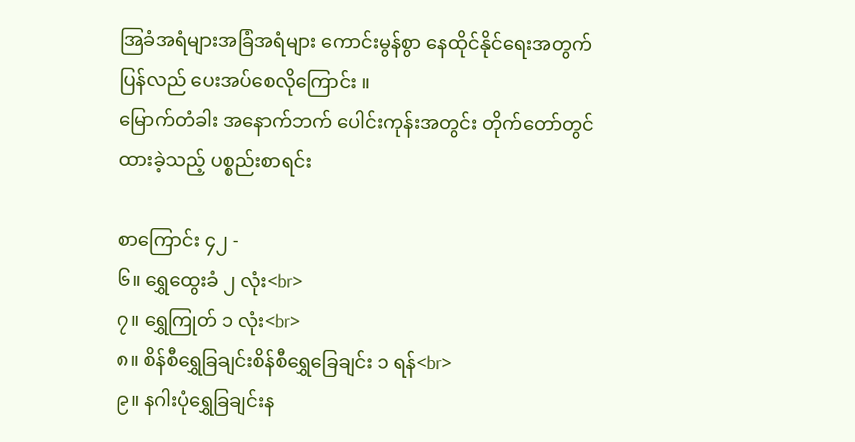အြခံအရံများအခြံအရံများ ကောင်းမွန်စွာ နေထိုင်နိုင်ရေးအတွက် ပြန်လည် ပေးအပ်စေလိုကြောင်း ။
မြောက်တံခါး အနောက်ဘက် ပေါင်းကုန်းအတွင်း တိုက်တော်တွင် ထားခဲ့သည့် ပစ္စည်းစာရင်း

စာကြောင်း ၄၂ -
၆။ ရွှေထွေးခံ ၂ လုံး<br>
၇။ ရွှေကြုတ် ၁ လုံး<br>
၈။ စိန်စီရွှေခြချင်းစိန်စီရွှေခြေချင်း ၁ ရန်<br>
၉။ နဂါးပုံရွှေခြချင်းန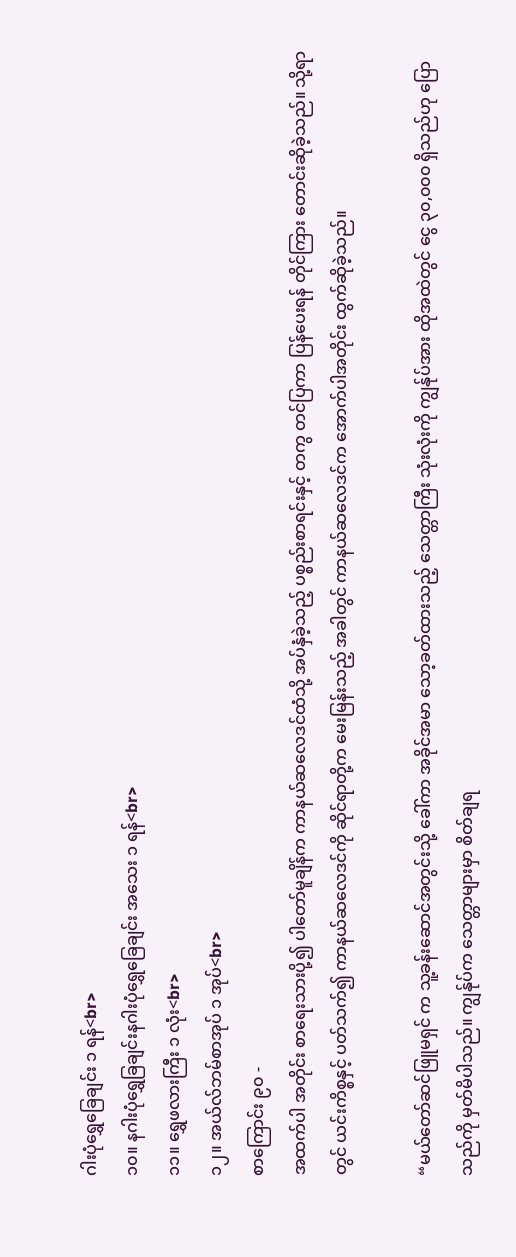ဂါးပုံရွှေခြေချင်း ၁ ရန်<br>
၁၀။ နဂါးပုံရွှေခြချင်းနဂါးပုံရွှေခြေချင်း အသေး ၁ ရန်<br>
၁၁။ ရွှေဖလားကြီး ၁ လုံး<br>
၁၂။ အယ်လ်ဘမ်စာအုပ် ၁ အုပ်<br>
စာကြောင်း ၉၀ -
အထက်ပါ အတိုင်း စာရေးသားပို့၍ ပါတော်မူချိန်က ကာနယ်ဆလေဒင်ထံသို့ အပ်နှံခဲ့သည့် ပစ္စည်းစာရင်းနှင့် တကွ တင်ပြကာ ပြန်ပေးရန် တိုင်ကြား တောင်းဆိုခဲ့သည်။ သို့ရာတွင် ယင်းကိစ္စနှင့် ပတ်သက်၍ ကာနယ်ဆလေဒင်ကို ဆိုင်ရာတို့က မေးမြန်းသည့် အခါတွင် ကာနယ်ဆလေဒင်က အောက်ပါအတိုင်း ထွက်ဆိုခဲ့သည်။

“မယ်တော်ဆင်ဖြူမရှင် က သူ့ခန်းဆောင်အတွင်းသို့ ခေါ်ကာ အခိုင်အမာ သော့ခတ်ထားသည့် သေတ္တာကြီး သုံးလုံးကို ကျွန်ုပ်အား ထိုအထဲတွင် ငွေ ၃၀,၀၀၀ ရှိသည်ဟု ပြောသည်ကို မှတ်မိပါသည်။ ကျွန်ုပ်က သေတ္တာများမှာ စိတ်ချရ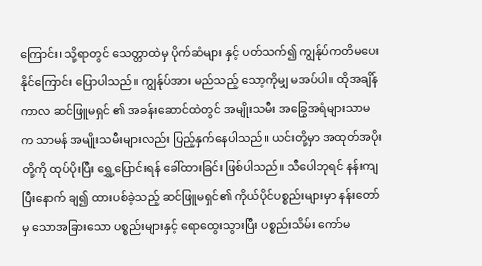ကြောင်း၊ သို့ရာတွင် သေတ္တာထဲမှ ပိုက်ဆံများ နှင့် ပတ်သက်၍ ကျွန်ုပ်ကတိမပေးနိုင်ကြောင်း ပြောပါသည်။ ကျွန်ုပ်အား မည်သည့် သော့ကိုမျှ မအပ်ပါ။ ထိုအချိန်ကာလ ဆင်ဖြူမရှင် ၏ အခန်းဆောင်ထဲတွင် အမျိုးသမီး အခြွေအရံများသာမက သာမန် အမျိုးသမီးများလည်း ပြည့်နှက်နေပါသည်။ ယင်းတို့မှာ အထုတ်အပိုးတို့ကို ထုပ်ပိုးပြီး ရွှေ့ပြောင်းရန် ခေါ်ထားခြင်း ဖြစ်ပါသည်။ သီပေါဘုရင် နန်းကျပြီးနောက် ချ၍ ထားပစ်ခဲ့သည့် ဆင်ဖြူမရှင်၏ ကိုယ်ပိုင်ပစ္စည်းများမှာ နန်းတော်မှ သောအခြားသော ပစ္စည်းများနှင့် ရောထွေးသွားပြီး ပစ္စည်းသိမ်း ကော်မ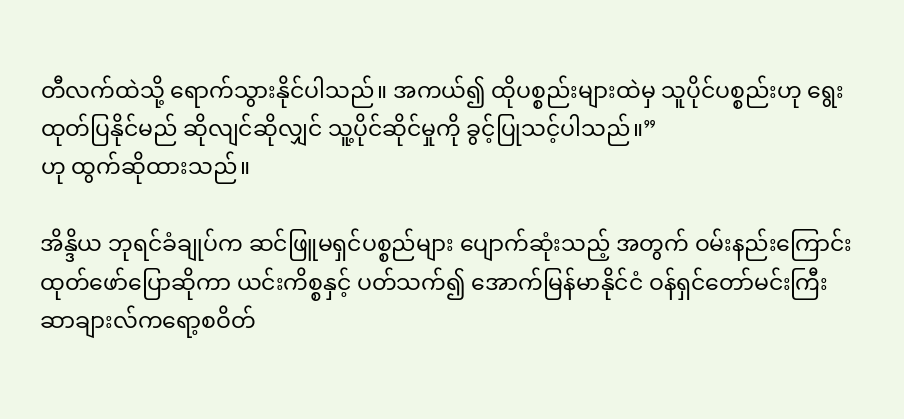တီလက်ထဲသို့ ရောက်သွားနိုင်ပါသည်။ အကယ်၍ ထိုပစ္စည်းများထဲမှ သူပိုင်ပစ္စည်းဟု ရွေးထုတ်ပြနိုင်မည် ဆိုလျင်ဆိုလျှင် သူ့ပိုင်ဆိုင်မှုကို ခွင့်ပြုသင့်ပါသည်။”
ဟု ထွက်ဆိုထားသည်။

အိန္ဒိယ ဘုရင်ခံချုပ်က ဆင်ဖြူမရှင်ပစ္စည်များ ပျောက်ဆုံးသည့် အတွက် ဝမ်းနည်းကြောင်း ထုတ်ဖော်ပြောဆိုကာ ယင်းကိစ္စနှင့် ပတ်သက်၍ အောက်မြန်မာနိုင်ငံ ဝန်ရှင်တော်မင်းကြီး ဆာချားလ်ကရော့စဝိတ်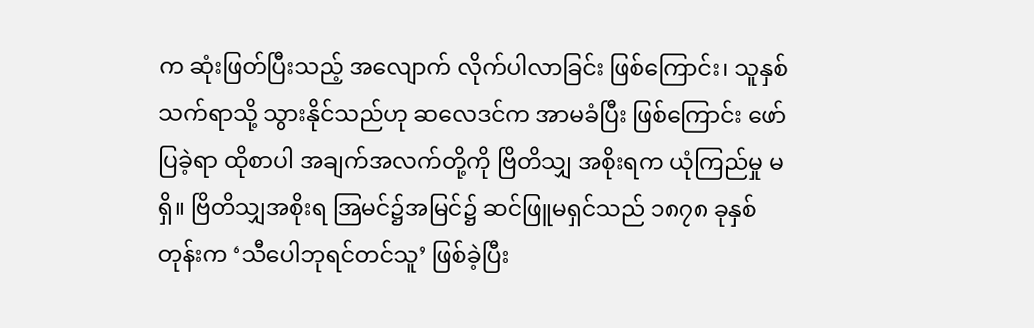က ဆုံးဖြတ်ပြီးသည့် အလျောက် လိုက်ပါလာခြင်း ဖြစ်ကြောင်း၊ သူနှစ်သက်ရာသို့ သွားနိုင်သည်ဟု ဆလေဒင်က အာမခံပြီး ဖြစ်ကြောင်း ဖော်ပြခဲ့ရာ ထိုစာပါ အချက်အလက်တို့ကို ဗြိတိသျှ အစိုးရက ယုံကြည်မှု မရှိ။ ဗြိတိသျှအစိုးရ အြမင်၌အမြင်၌ ဆင်ဖြူမရှင်သည် ၁၈၇၈ ခုနှစ်တုန်းက ‘သီပေါဘုရင်တင်သူ’ ဖြစ်ခဲ့ပြီး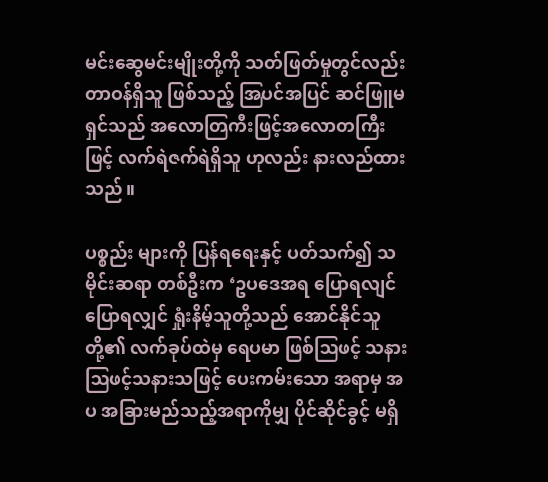မင်းဆွေမင်းမျိုးတို့ကို သတ်ဖြတ်မှုတွင်လည်း တာဝန်ရှိသူ ဖြစ်သည့် အြပင်အပြင် ဆင်ဖြူမရှင်သည် အလောတြကီးဖြင့်အလောတကြီးဖြင့် လက်ရဲဇက်ရဲရှိသူ ဟုလည်း နားလည်ထားသည်။

ပစ္စည်း များကို ပြန်ရရေးနှင့် ပတ်သက်၍ သမိုင်းဆရာ တစ်ဦးက ‘ဥပဒေအရ ပြောရလျင်ပြောရလျှင် ရှုံးနိမ့်သူတို့သည် အောင်နိုင်သူတို့၏ လက်ခုပ်ထဲမှ ရေပမာ ဖြစ်ဩဖင့် သနားဩဖင့်သနားသဖြင့် ပေးကမ်းသော အရာမှ အပ အခြားမည်သည့်အရာကိုမျှ ပိုင်ဆိုင်ခွင့် မရှိ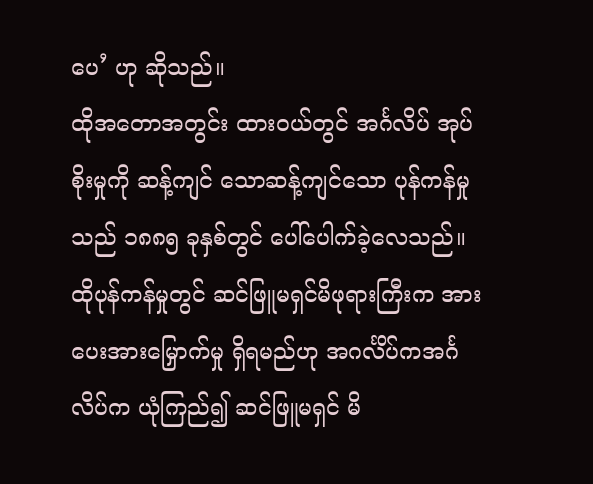ပေ’ ဟု ဆိုသည်။
ထိုအတောအတွင်း ထားဝယ်တွင် အင်္ဂလိပ် အုပ်စိုးမှုကို ဆန့်ကျင် သောဆန့်ကျင်သော ပုန်ကန်မှုသည် ၁၈၈၅ ခုနှစ်တွင် ပေါ်ပေါက်ခဲ့လေသည်။ ထိုပုန်ကန်မှုတွင် ဆင်ဖြူမရှင်မိဖုရားကြီးက အားပေးအားမြှောက်မှု ရှိရမည်ဟု အဂင်္လိပ်ကအင်္ဂလိပ်က ယုံကြည်၍ ဆင်ဖြူမရှင် မိ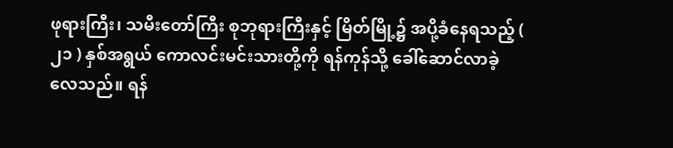ဖုရားကြီး၊ သမီးတော်ကြီး စုဘုရားကြီးနှင့် မြိတ်မြို့၌ အပို့ခံနေရသည့် ( ၂၁ ) နှစ်အရွယ် ကောလင်းမင်းသားတို့ကို ရန်ကုန်သို့ ခေါ်ဆောင်လာခဲ့လေသည်။ ရန်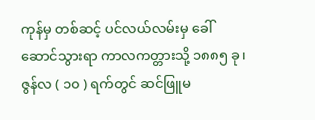ကုန်မှ တစ်ဆင့် ပင်လယ်လမ်းမှ ခေါ်ဆောင်သွားရာ ကာလကတ္တားသို့ ၁၈၈၅ ခု၊ ဇွန်လ ( ၁၀ ) ရက်တွင် ဆင်ဖြူမ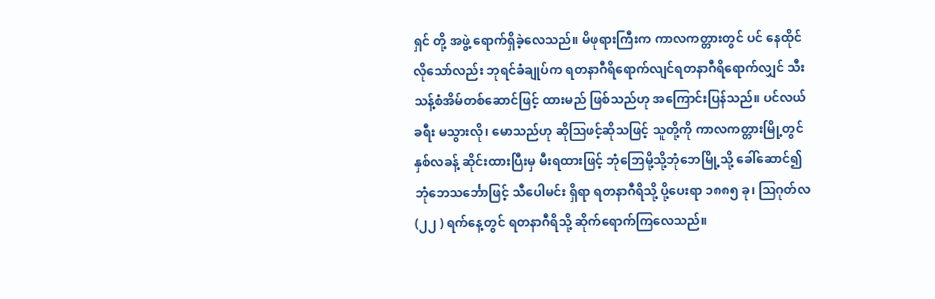ရှင် တို့ အဖွဲ့ ရောက်ရှိခဲ့လေသည်။ မိဖုရားကြီးက ကာလကတ္တားတွင် ပင် နေထိုင်လိုသော်လည်း ဘုရင်ခံချုပ်က ရတနာဂီရိရောက်လျင်ရတနာဂီရိရောက်လျှင် သီးသန့်စံအိမ်တစ်ဆောင်ဖြင့် ထားမည် ဖြစ်သည်ဟု အကြောင်းပြန်သည်။ ပင်လယ်ခရီး မသွားလို၊ မောသည်ဟု ဆိုဩဖင့်ဆိုသဖြင့် သူတို့ကို ကာလကတ္တားမြို့တွင် နှစ်လခန့် ဆိုင်းထားပြီးမှ မီးရထားဖြင့် ဘုံဘြေမို့သို့ဘုံဘေမြို့သို့ ခေါ်ဆောင်၍ ဘုံဘေသင်္ဘောဖြင့် သီပေါမင်း ရှိရာ ရတနာဂီရိသို့ ပို့ပေးရာ ၁၈၈၅ ခု၊ ဩဂုတ်လ (၂၂ ) ရက်နေ့တွင် ရတနာဂီရိသို့ ဆိုက်ရောက်ကြလေသည်။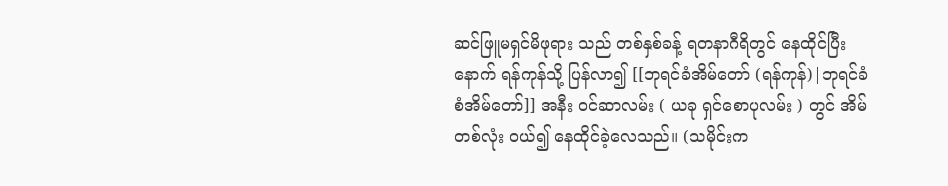ဆင်ဖြူမရှင်မိဖုရား သည် တစ်နှစ်ခန့် ရတနာဂီရိတွင် နေထိုင်ပြီးနောက် ရန်ကုန်သို့ ပြန်လာ၍ [[ဘုရင်ခံအိမ်တော် (ရန်ကုန်)|ဘုရင်ခံ စံအိမ်တော်]] အနီး ဝင်ဆာလမ်း ( ယခု ရှင်စောပုလမ်း ) တွင် အိမ်တစ်လုံး ဝယ်၍ နေထိုင်ခဲ့လေသည်။ (သမိုင်းက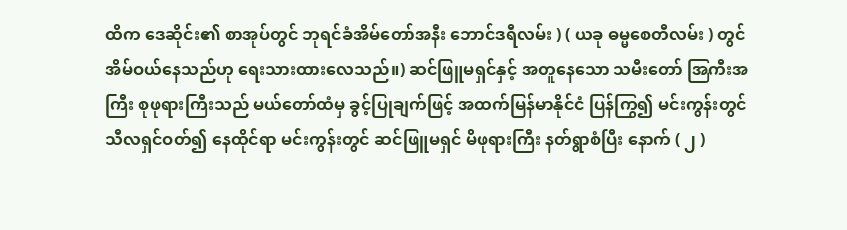ထိက ဒေဆိုင်း၏ စာအုပ်တွင် ဘုရင်ခံအိမ်တော်အနီး ဘောင်ဒရီလမ်း ) ( ယခု ဓမ္မစေတီလမ်း ) တွင် အိမ်ဝယ်နေသည်ဟု ရေးသားထားလေသည်။) ဆင်ဖြူမရှင်နှင့် အတူနေသော သမီးတော် အြကီးအကြီး စုဖုရားကြီးသည် မယ်တော်ထံမှ ခွင့်ပြုချက်ဖြင့် အထက်မြန်မာနိုင်ငံ ပြန်ကြွ၍ မင်းကွန်းတွင် သီလရှင်ဝတ်၍ နေထိုင်ရာ မင်းကွန်းတွင် ဆင်ဖြူမရှင် မိဖုရားကြီး နတ်ရွာစံပြီး နောက် ( ၂ )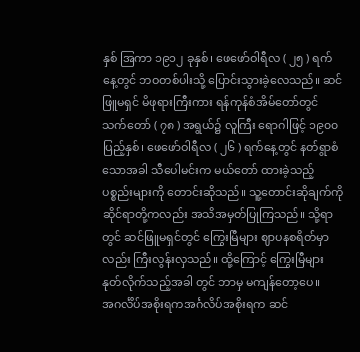နှစ် အြကာ ၁၉၁၂ ခုနှစ်၊ ဖေဖော်ဝါရီလ ( ၂၅ ) ရက်နေ့တွင် ဘဝတစ်ပါးသို့ ပြောင်းသွားခဲ့လေသည်။ ဆင်ဖြူမရှင် မိဖုရားကြီးကား ရန်ကုန်စံအိမ်တော်တွင် သက်တော် ( ၇၈ ) အရွယ်၌ လူကြီး ရောဂါဖြင့် ၁၉၀၀ ပြည့်နှစ်၊ ဖေဖော်ဝါရီလ ( ၂၆ ) ရက်နေ့တွင် နတ်ရွာစံသောအခါ သီပေါမင်းက မယ်တော် ထားခဲ့သည့် ပစ္စည်းများကို တောင်းဆိုသည်။ သူ့တောင်းဆိုချက်ကို ဆိုင်ရာတို့ကလည်း အသိအမှတ်ပြုကြသည်။ သို့ရာတွင် ဆင်ဖြူမရှင်တွင် ကြွေးမြီများ ဈာပနစရိတ်မှာလည်း ကြီးလွန်းလှသည်။ ထို့ကြောင့် ကြွေးမြီများ နုတ်လိုက်သည့်အခါ တွင် ဘာမှ မကျန်တော့ပေ။
အဂင်္လိပ်အစိုးရကအင်္ဂလိပ်အစိုးရက ဆင်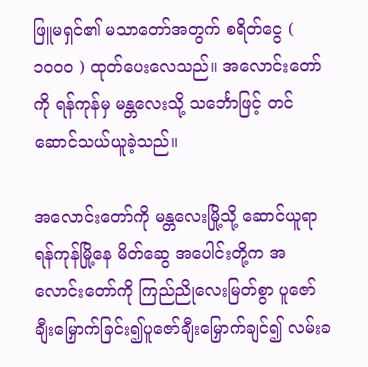ဖြူမရှင်၏ မသာတော်အတွက် စရိတ်ငွေ ( ၁၀၀၀ ) ထုတ်ပေးလေသည်။ အလောင်းတော်ကို ရန်ကုန်မှ မန္တလေးသို့ သင်္ဘောဖြင့် တင်ဆောင်သယ်ယူခဲ့သည်။

အလောင်းတော်ကို မန္တလေးမြို့သို့ ဆောင်ယူရာရန်ကုန်မြို့နေ မိတ်ဆွေ အပေါင်းတို့က အလောင်းတော်ကို ကြည်ညိုလေးမြတ်စွာ ပူဇော်ချီးမြှောက်ခြင်း၍ပူဇော်ချီးမြှောက်ချင်၍ လမ်းခ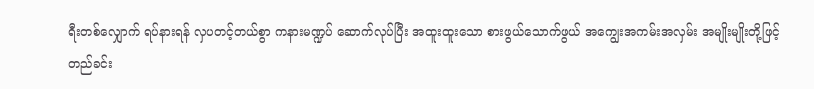ရီးတစ်လျှောက် ရပ်နားရန် လှပတင့်တယ်စွာ ကနားမဏ္ဍပ် ဆောက်လုပ်ပြီး အထူးထူးသော စားဖွယ်သောက်ဖွယ် အကျွေးအကမ်းအလှမ်း အမျိုးမျိုးတို့ဖြင့် တည်ခင်း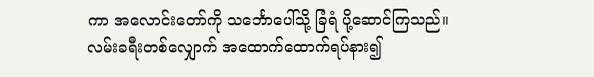ကာ အလောင်းတော်ကို သင်္ဘောပေါ်သို့ ခြံရံ ပို့ဆောင်ကြသည်။ လမ်းခရီးတစ်လျှောက် အထောက်ထောက်ရပ်နား၍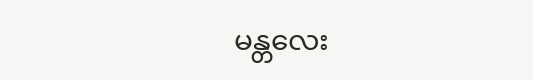မန္တလေး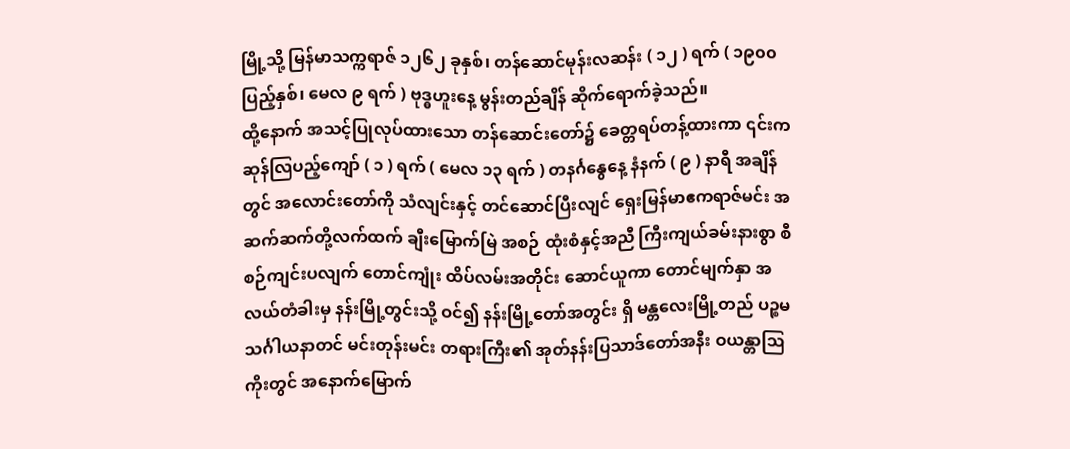မြို့သို့ မြန်မာသက္ကရာဇ် ၁၂၆၂ ခုနှစ်၊ တန်ဆောင်မုန်းလဆန်း ( ၁၂ ) ရက် ( ၁၉၀၀ ပြည့်နှစ်၊ မေလ ၉ ရက် ) ဗုဒ္ဓဟူးနေ့ မွန်းတည်ချိန် ဆိုက်ရောက်ခဲ့သည်။
ထို့နောက် အသင့်ပြုလုပ်ထားသော တန်ဆောင်းတော်၌ ခေတ္တရပ်တန့်ထားကာ ၎င်းကဆုန်လြပည့်ကျော် ( ၁ ) ရက် ( မေလ ၁၃ ရက် ) တနင်္ဂနွေနေ့ နံနက် ( ၉ ) နာရီ အချိန်တွင် အလောင်းတော်ကို သံလျင်းနှင့် တင်ဆောင်ပြီးလျင် ရှေးမြန်မာဧကရာဇ်မင်း အဆက်ဆက်တို့လက်ထက် ချီးမြောက်မြဲ အစဉ် ထုံးစံနှင့်အညီ ကြီးကျယ်ခမ်းနားစွာ စီစဉ်ကျင်းပလျက် တောင်ကျုံး ထိပ်လမ်းအတိုင်း ဆောင်ယူကာ တောင်မျက်နှာ အလယ်တံခါးမှ နန်းမြို့တွင်းသို့ ဝင်၍ နန်းမြို့တော်အတွင်း ရှိ မန္တလေးမြို့တည် ပဉ္စမသင်္ဂါယနာတင် မင်းတုန်းမင်း တရားကြီး၏ အုတ်နန်းပြသာဒ်တော်အနီး ဝယန္တာဩကိုးတွင် အနောက်မြောက်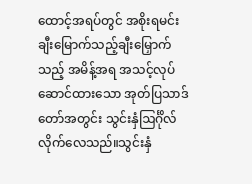ထောင့်အရပ်တွင် အစိုးရမင်း ချီးမြောက်သည့်ချီးမြှောက်သည့် အမိန့်အရ အသင့်လုပ်ဆောင်ထားသော အုတ်ပြသာဒ်တော်အတွင်း သွင်းနှံဩင်္ဂိုလ်လိုက်လေသည်။သွင်းနှံ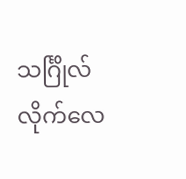သင်္ဂြိုလ်လိုက်လေ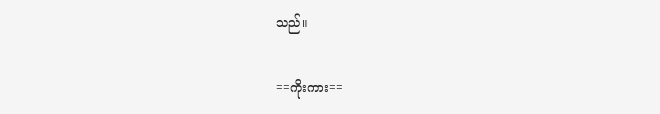သည်။

==ကိုးကား==